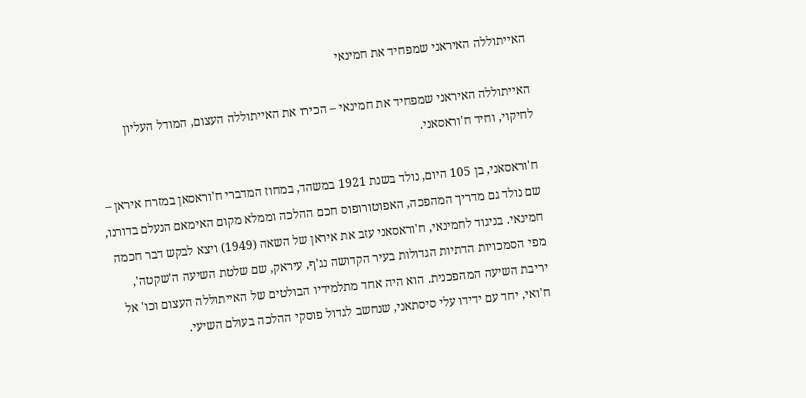האייתוללה האיראני שמפחיד את חמינאי

האייתוללה האיראני שמפחיד את חמינאי – הכירו את האייתוללה העצום, המודל העליון לחיקוי, וחיד ח'וראסאני.

ח'וראסאני, בן 105 היום, נולד בשנת 1921 במשהד, במחוז המדברי ח'וראסאן במזרח איראן – שם נולד גם מדריך המהפכה, האפוטורופוס חכם ההלכה וממלא מקום האימאם הנעלם בדורנו, חמינאי. בניגוד לחמינאי, ח'וראסאני עזב את איראן של השאה (1949) ויצא לבקש דבר חכמה מפי הסמכויות הדתיות הגדולות בעיר הקדושה נג'ף, עיראק, שם שלטת השיעה ה'שקטה', יריבת השיעה המהפכנית. הוא היה אחד מתלמידיו הבולטים של האייתוללה העצום וכו' אל ח'ואי, יחד עם ידידו עלי סיסתאני, שנחשב לגדול פוסקי ההלכה בעולם השיעי.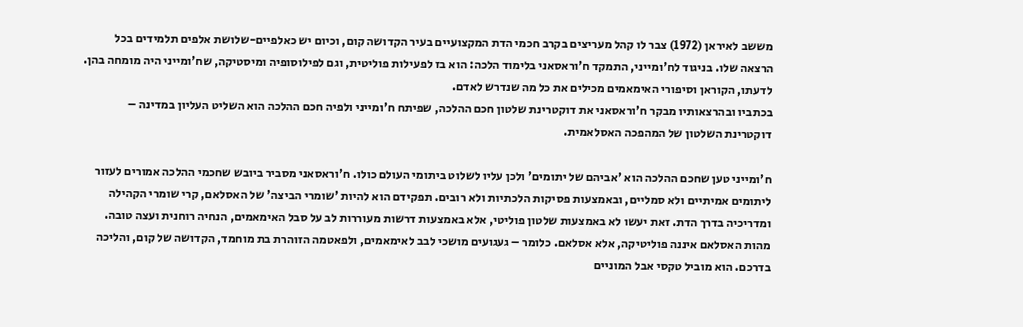מששב לאיראן (1972) צבר לו קהל מעריצים בקרב חכמי הדת המקצועיים בעיר הקדושה קום, וכיום יש כאלפיים-שלושת אלפים תלמידים בכל הרצאה שלו. בניגוד לח'ומייני, התמקד ח'וראסאני בלימוד הלכה: הוא בז לפעילות פוליטית, וגם לפילוסופיה ומיסטיקה, שח'ומייני היה מומחה בהן. לדעתו, הקוראן וסיפורי האימאמים מכילים את כל מה שנדרש לאדם.
בכתביו ובהרצאותיו מבקר ח'וראסאני את דוקטרינת שלטון חכם ההלכה, שפיתח ח'ומייני ולפיה חכם ההלכה הוא השליט העליון במדינה – דוקטרינת השלטון של המהפכה האסלאמית.

ח'ומייני טען שחכם ההלכה הוא 'אביהם של יתומים' ולכן עליו לשלוט ביתומי העולם כולו. ח'וראסאני מסביר ביובש שחכמי ההלכה אמורים לעזור ליתומים אמיתיים ולא סמליים, ובאמצעות פסיקות הלכתיות ולא רובים. תפקידם הוא להיות 'שומרי הביצה' של האסלאם, קרי שומרי הקהילה ומדריכיה בדרך הדת. זאת יעשו לא באמצעות שלטון פוליטי, אלא באמצעות דרשות מעוררות לב על סבל האימאמים, הנחיה רוחנית ועצה טובה. מהות האסלאם איננה פוליטיקה, אלא אסלאם. כלומר – געגועים מושכי לבב לאימאמים, ולפאטמה הזוהרת בת מוחמד, הקדושה של קום, והליכה בדרכם. הוא מוביל טקסי אבל המוניים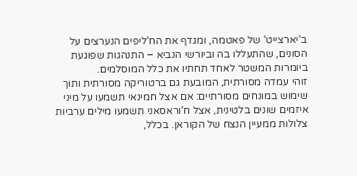ב'יארצייט' של פאטמה, ומגדף את הח'ליפים הנערצים על הסונים, שהתעללו בה וביורשי הנביא – התנהגות שפוגעת ביומרות המשטר לאחד תחתיו את כלל המוסלמים.
זוהי עמדה מסורתית, המובעת גם ברטוריקה מסורתית ותוך שימוש במונחים מסורתיים: אם אצל חמינאי תשמעו על מיני איזמים שונים בלטינית, אצל ח'וראסאני תשמעו מילים ערביות צלולות ממעיין הנצח של הקוראן. בכלל,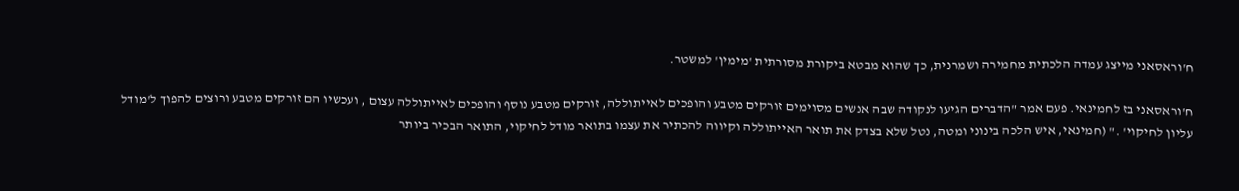ח'וראסאני מייצג עמדה הלכתית מחמירה ושמרנית, כך שהוא מבטא ביקורת מסורתית 'מימין' למשטר.

ח'וראסאני בז לחמינאי. פעם אמר "הדברים הגיעו לנקודה שבה אנשים מסוימים זורקים מטבע והופכים לאייתוללה, זורקים מטבע נוסף והופכים לאייתוללה עצום , ועכשיו הם זורקים מטבע ורוצים להפוך ל'מודל עליון לחיקוי' ." (חמינאי, איש הלכה בינוני ומטה, נטל שלא בצדק את תואר האייתוללה וקיווה להכתיר את עצמו בתואר מודל לחיקוי, התואר הבכיר ביותר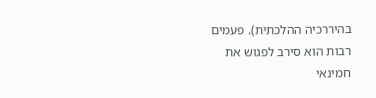בהיררכיה ההלכתית). פעמים רבות הוא סירב לפגוש את חמינאי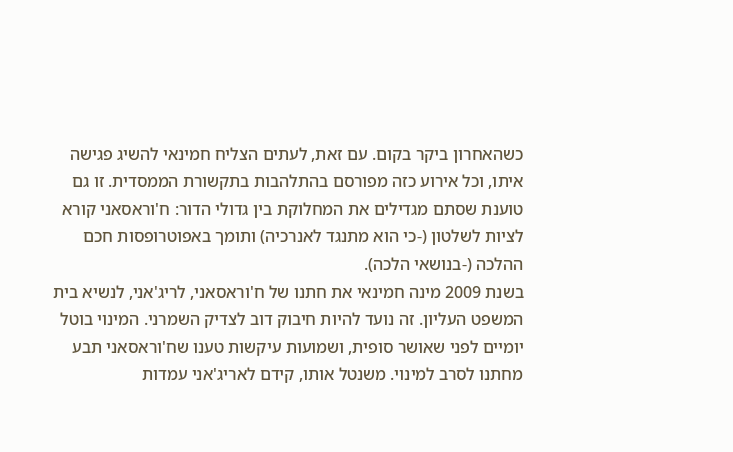כשהאחרון ביקר בקום. עם זאת, לעתים הצליח חמינאי להשיג פגישה איתו, וכל אירוע כזה מפורסם בהתלהבות בתקשורת הממסדית. זו גם טוענת שסתם מגדילים את המחלוקת בין גדולי הדור: ח'וראסאני קורא לציות לשלטון (-כי הוא מתנגד לאנרכיה) ותומך באפוטרופסות חכם ההלכה (-בנושאי הלכה).
בשנת 2009 מינה חמינאי את חתנו של ח'וראסאני, לריג'אני, לנשיא בית המשפט העליון. זה נועד להיות חיבוק דוב לצדיק השמרני. המינוי בוטל יומיים לפני שאושר סופית, ושמועות עיקשות טענו שח'וראסאני תבע מחתנו לסרב למינוי. משנטל אותו, קידם לאריג'אני עמדות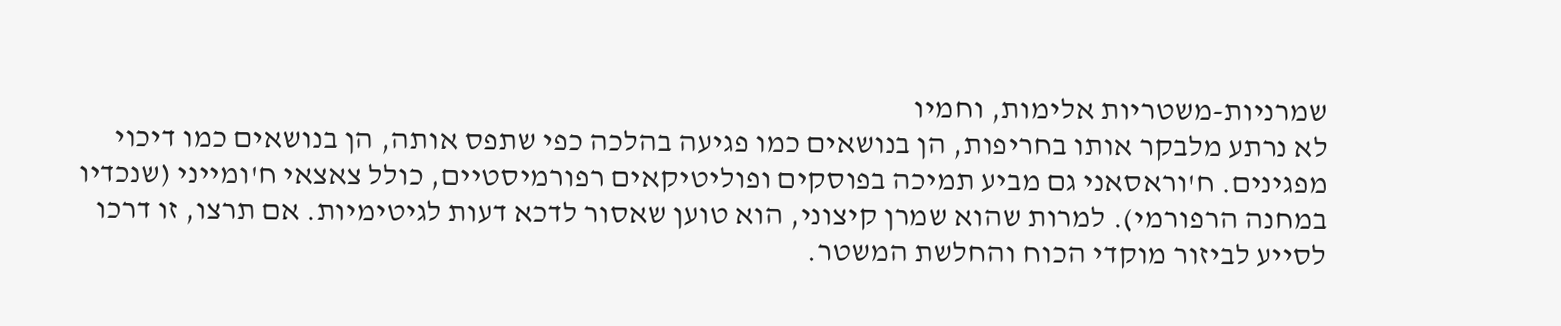שמרניות-משטריות אלימות, וחמיו
לא נרתע מלבקר אותו בחריפות, הן בנושאים כמו פגיעה בהלכה כפי שתפס אותה, הן בנושאים כמו דיכוי מפגינים. ח'וראסאני גם מביע תמיכה בפוסקים ופוליטיקאים רפורמיסטיים, כולל צאצאי ח'ומייני (שנכדיו במחנה הרפורמי). למרות שהוא שמרן קיצוני, הוא טוען שאסור לדכא דעות לגיטימיות. אם תרצו, זו דרכו לסייע לביזור מוקדי הכוח והחלשת המשטר.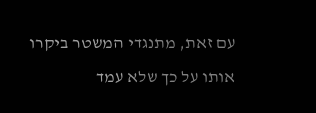עם זאת, מתנגדי המשטר ביקרו אותו על כך שלא עמד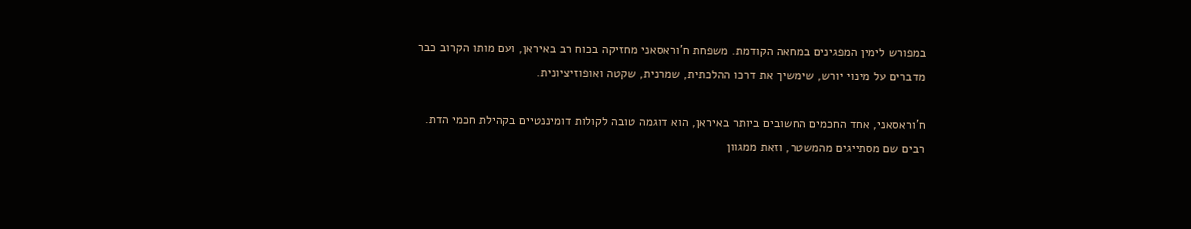במפורש לימין המפגינים במחאה הקודמת. משפחת ח'וראסאני מחזיקה בכוח רב באיראן, ועם מותו הקרוב כבר מדברים על מינוי יורש, שימשיך את דרכו ההלכתית, שמרנית, שקטה ואופוזיציונית.

ח'וראסאני, אחד החכמים החשובים ביותר באיראן, הוא דוגמה טובה לקולות דומיננטיים בקהילת חכמי הדת. רבים שם מסתייגים מהמשטר, וזאת ממגוון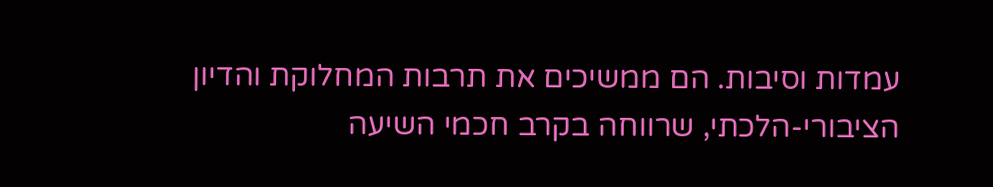עמדות וסיבות. הם ממשיכים את תרבות המחלוקת והדיון הציבורי-הלכתי, שרווחה בקרב חכמי השיעה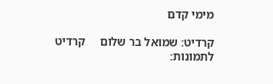מימי קדם

קרדיט: שמואל בר שלום     קרדיט לתמונות: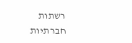רשתות חברתיות